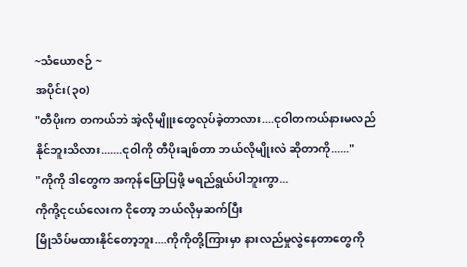~သံယောဇဉ် ~
အပိုင်း(၃၀)
"တီပိုးက တကယ်ဘဲ အဲ့လိုမျိူးတွေလုပ်ခဲ့တာလား....ငုဝါတကယ်နားမလည်နိုင်ဘူးသိလား.......ငုဝါကို တီပိုးချစ်တာ ဘယ်လိုမျိုးလဲ ဆိုတာကို......"
"ကိုကို ဒါတွေက အကုန်ပြောပြဖို့ မရည်ရွယ်ပါဘူးကွာ...
ကိုကို့ငုငယ်လေးက ငိုတော့ ဘယ်လိုမှဆက်ပြီး
မြိုသိပ်မထားနိုင်တော့ဘူး....ကိုကိုတို့ကြားမှာ နားလည်မှုလွဲနေတာတွေကို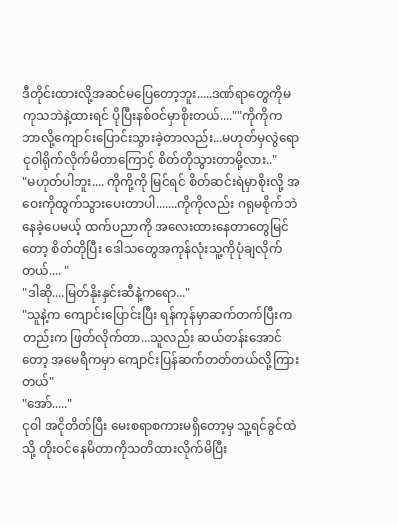ဒီတိုင်းထားလို့အဆင်မပြေတော့ဘူး.....ဒဏ်ရာတွေကိုမကုသဘဲနဲ့ထားရင် ပိုပြီးနစ်ဝင်မှာစိုးတယ်....""ကိုကိုက ဘာလို့ကျောင်းပြောင်းသွားခဲ့တာလည်း...မဟုတ်မှလွဲရော ငုဝါရိုက်လိုက်မိတာကြောင့် စိတ်တိုသွားတာမို့လား.."
"မဟုတ်ပါဘူး.... ကိုကို့ကို မြင်ရင် စိတ်ဆင်းရဲမှာစိုးလို့ အဝေးကိုထွက်သွားပေးတာပါ.......ကိုကိုလည်း ဂရုမစိုက်ဘဲနေခဲ့ပေမယ့် ထက်ပညာကို အလေးထားနေတာတွေမြင်တော့ စိတ်တိုပြီး ဒေါသတွေအကုန်လုံးသူ့ကိုပုံချလိုက်တယ်.... "
"ဒါဆို....မြတ်နိုးနှင်းဆီနဲ့ကရော..."
"သူနဲ့က ကျောင်းပြောင်းပြီး ရန်ကုန်မှာဆက်တက်ပြီးကတည်းက ဖြတ်လိုက်တာ...သူလည်း ဆယ်တန်းအောင်တော့ အမေရိကမှာ ကျောင်းပြန်ဆက်တတ်တယ်လို့ကြားတယ်"
"အော်....."
ငုဝါ အငိုတိတ်ပြီး မေးစရာစကားမရှိတော့မှ သူ့ရင်ခွင်ထဲသို့ တိုးဝင်နေမိတာကိုသတိထားလိုက်မိပြီး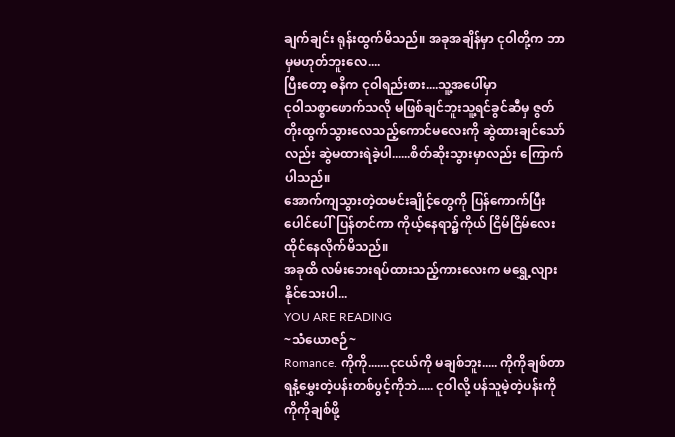ချက်ချင်း ရုန်းထွက်မိသည်။ အခုအချိန်မှာ ငုဝါတို့က ဘာမှမဟုတ်ဘူးလေ....
ပြီးတော့ ဓနိက ငုဝါရည်းစား....သူ့အပေါ်မှာ
ငုဝါသစ္စာဖောက်သလို မဖြစ်ချင်ဘူးသူ့ရင်ခွင်ဆီမှ ဇွတ်တိုးထွက်သွားလေသည့်ကောင်မလေးကို ဆွဲထားချင်သော်လည်း ဆွဲမထားရဲခဲ့ပါ......စိတ်ဆိုးသွားမှာလည်း ကြောက်ပါသည်။
အောက်ကျသွားတဲ့ထမင်းချိုင့်တွေကို ပြန်ကောက်ပြီး ပေါင်ပေါ်ပြန်တင်ကာ ကိုယ့်နေရာ၌ကိုယ် ငြိမ်ငြိမ်လေးထိုင်နေလိုက်မိသည်။
အခုထိ လမ်းဘေးရပ်ထားသည့်ကားလေးက မရွှေ့လျားနိုင်သေးပါ...
YOU ARE READING
~သံယောဇဉ်~
Romance. ကိုကို.......ငုငယ်ကို မချစ်ဘူး..... ကိုကိုချစ်တာ ရနံ့မွှေးတဲ့ပန်းတစ်ပွင့်ကိုဘဲ..... ငုဝါလို့ ပန်သူမဲ့တဲ့ပန်းကို ကိုကိုချစ်ဖို့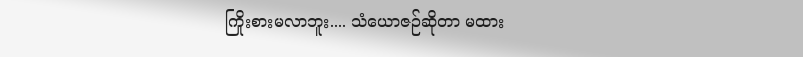ကြိုးစားမလာဘူး.... သံယောဇဉ်ဆိုတာ မထား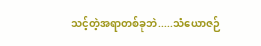သင့်တဲ့အရာတစ်ခုဘဲ.....သံယောဇဉ်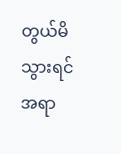တွယ်မိသွားရင် အရာ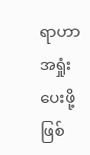ရာဟာ အရှုံးပေးဖို့ဖြစ်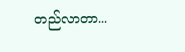တည်လာတာ...